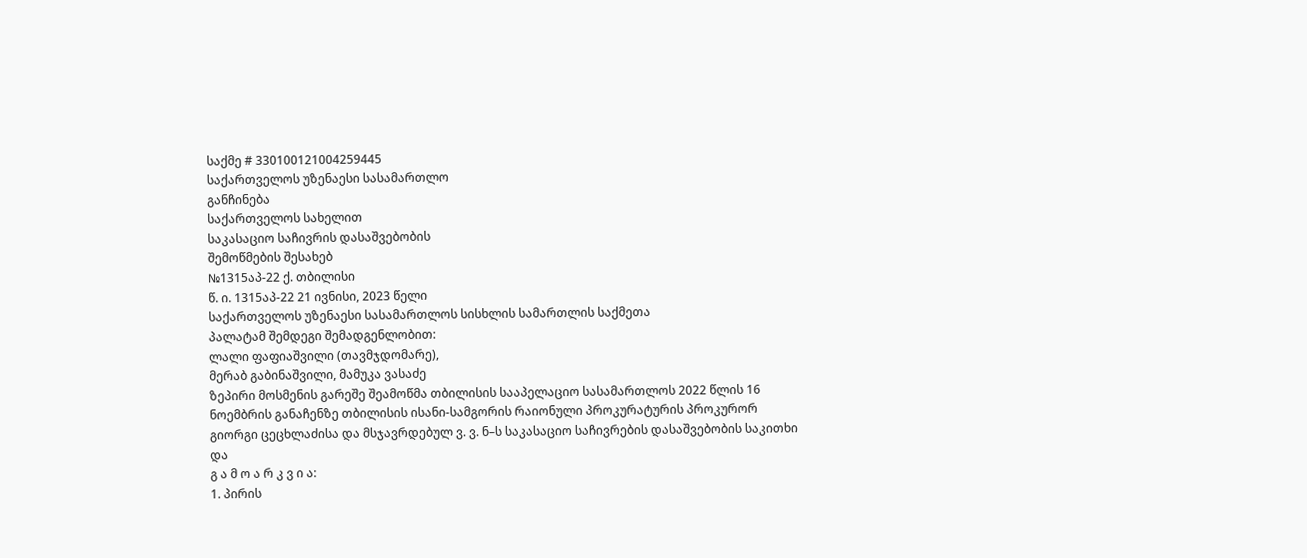საქმე # 330100121004259445
საქართველოს უზენაესი სასამართლო
განჩინება
საქართველოს სახელით
საკასაციო საჩივრის დასაშვებობის
შემოწმების შესახებ
№1315აპ-22 ქ. თბილისი
წ. ი. 1315აპ-22 21 ივნისი, 2023 წელი
საქართველოს უზენაესი სასამართლოს სისხლის სამართლის საქმეთა
პალატამ შემდეგი შემადგენლობით:
ლალი ფაფიაშვილი (თავმჯდომარე),
მერაბ გაბინაშვილი, მამუკა ვასაძე
ზეპირი მოსმენის გარეშე შეამოწმა თბილისის სააპელაციო სასამართლოს 2022 წლის 16 ნოემბრის განაჩენზე თბილისის ისანი-სამგორის რაიონული პროკურატურის პროკურორ გიორგი ცეცხლაძისა და მსჯავრდებულ ვ. ვ. ნ–ს საკასაციო საჩივრების დასაშვებობის საკითხი და
გ ა მ ო ა რ კ ვ ი ა:
1. პირის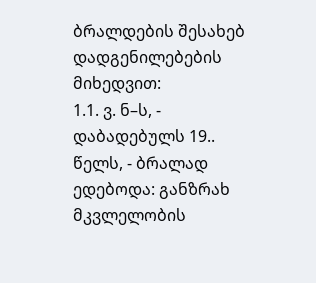ბრალდების შესახებ დადგენილებების მიხედვით:
1.1. ვ. ნ–ს, - დაბადებულს 19.. წელს, - ბრალად ედებოდა: განზრახ მკვლელობის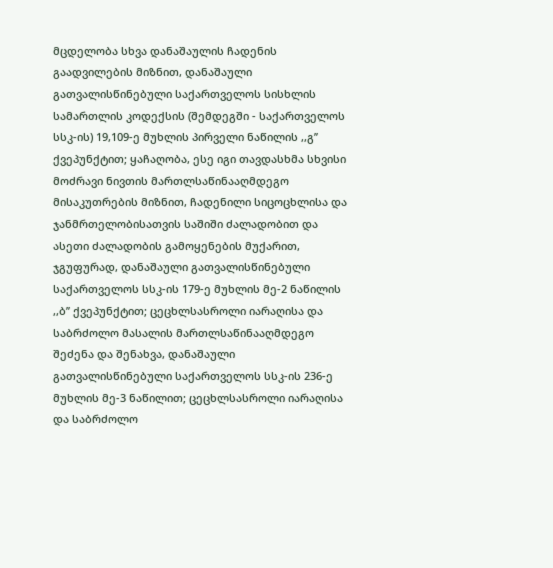მცდელობა სხვა დანაშაულის ჩადენის გაადვილების მიზნით, დანაშაული გათვალისწინებული საქართველოს სისხლის სამართლის კოდექსის (შემდეგში - საქართველოს სსკ-ის) 19,109-ე მუხლის პირველი ნაწილის ,,გ’’ ქვეპუნქტით; ყაჩაღობა, ესე იგი თავდასხმა სხვისი მოძრავი ნივთის მართლსაწინააღმდეგო მისაკუთრების მიზნით, ჩადენილი სიცოცხლისა და ჯანმრთელობისათვის საშიში ძალადობით და ასეთი ძალადობის გამოყენების მუქარით, ჯგუფურად, დანაშაული გათვალისწინებული საქართველოს სსკ-ის 179-ე მუხლის მე-2 ნაწილის ,,ბ’’ ქვეპუნქტით; ცეცხლსასროლი იარაღისა და საბრძოლო მასალის მართლსაწინააღმდეგო შეძენა და შენახვა, დანაშაული გათვალისწინებული საქართველოს სსკ-ის 236-ე მუხლის მე-3 ნაწილით; ცეცხლსასროლი იარაღისა და საბრძოლო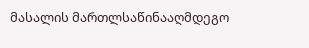მასალის მართლსაწინააღმდეგო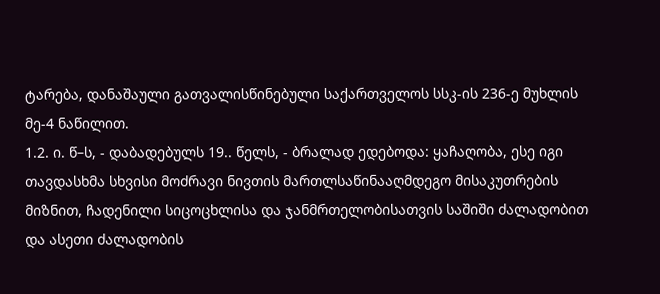ტარება, დანაშაული გათვალისწინებული საქართველოს სსკ-ის 236-ე მუხლის მე-4 ნაწილით.
1.2. ი. წ–ს, - დაბადებულს 19.. წელს, - ბრალად ედებოდა: ყაჩაღობა, ესე იგი თავდასხმა სხვისი მოძრავი ნივთის მართლსაწინააღმდეგო მისაკუთრების მიზნით, ჩადენილი სიცოცხლისა და ჯანმრთელობისათვის საშიში ძალადობით და ასეთი ძალადობის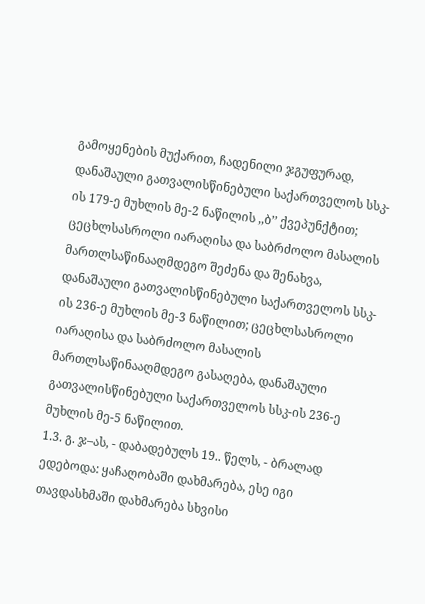გამოყენების მუქარით, ჩადენილი ჯგუფურად, დანაშაული გათვალისწინებული საქართველოს სსკ-ის 179-ე მუხლის მე-2 ნაწილის ,,ბ’’ ქვეპუნქტით; ცეცხლსასროლი იარაღისა და საბრძოლო მასალის მართლსაწინააღმდეგო შეძენა და შენახვა, დანაშაული გათვალისწინებული საქართველოს სსკ-ის 236-ე მუხლის მე-3 ნაწილით; ცეცხლსასროლი იარაღისა და საბრძოლო მასალის მართლსაწინააღმდეგო გასაღება, დანაშაული გათვალისწინებული საქართველოს სსკ-ის 236-ე მუხლის მე-5 ნაწილით.
1.3. გ. ჯ–ას, - დაბადებულს 19.. წელს, - ბრალად ედებოდა: ყაჩაღობაში დახმარება, ესე იგი თავდასხმაში დახმარება სხვისი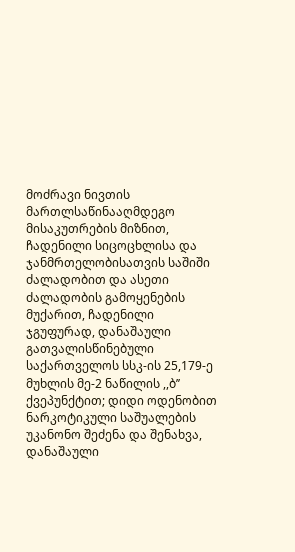მოძრავი ნივთის მართლსაწინააღმდეგო მისაკუთრების მიზნით, ჩადენილი სიცოცხლისა და ჯანმრთელობისათვის საშიში ძალადობით და ასეთი ძალადობის გამოყენების მუქარით, ჩადენილი ჯგუფურად, დანაშაული გათვალისწინებული საქართველოს სსკ-ის 25,179-ე მუხლის მე-2 ნაწილის ,,ბ’’ ქვეპუნქტით; დიდი ოდენობით ნარკოტიკული საშუალების უკანონო შეძენა და შენახვა, დანაშაული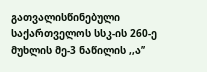გათვალისწინებული საქართველოს სსკ-ის 260-ე მუხლის მე-3 ნაწილის ,,ა’’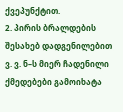ქვეპუნქტით.
2. პირის ბრალდების შესახებ დადგენილებით ვ. ვ. ნ–ს მიერ ჩადენილი ქმედებები გამოიხატა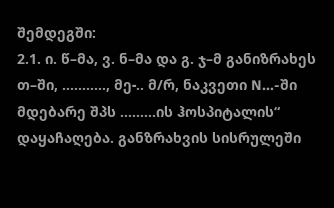შემდეგში:
2.1. ი. წ–მა, ვ. ნ–მა და გ. ჯ–მ განიზრახეს თ–ში, ..........., მე-.. მ/რ, ნაკვეთი N...-ში მდებარე შპს .........ის ჰოსპიტალის“ დაყაჩაღება. განზრახვის სისრულეში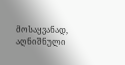მოსაყვანად, აღნიშნული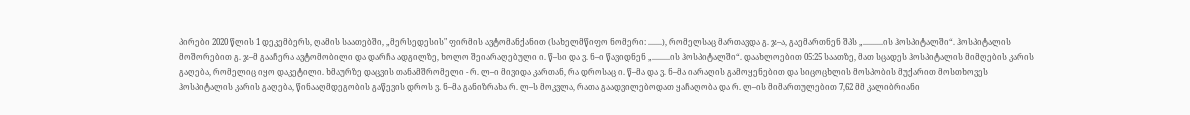პირები 2020 წლის 1 დეკემბერს, ღამის საათებში, „მერსედესის" ფირმის ავტომანქანით (სახელმწიფო ნომერი: .......), რომელსაც მართავდა გ. ჯ–ა, გაემართნენ შპს „..........ის ჰოსპიტალში“. ჰოსპიტალის მოშორებით გ. ჯ–მ გააჩერა ავტომობილი და დარჩა ადგილზე, ხოლო შეიარაღებული ი. წ–სი და ვ. ნ–ი წავიდნენ „.........ის ჰოსპიტალში“. დაახლოებით 05:25 საათზე, მათ სცადეს ჰოსპიტალის მიმღების კარის გაღება, რომელიც იყო დაკეტილი. ხმაურზე დაცვის თანამშრომელი - რ. ლ–ი მივიდა კართან, რა დროსაც ი. წ–მა და ვ. ნ–მა იარაღის გამოყენებით და სიცოცხლის მოსპობის მუქარით მოსთხოვეს ჰოსპიტალის კარის გაღება, წინააღმდეგობის გაწევის დროს ვ. ნ–მა განიზრახა რ. ლ–ს მოკვლა, რათა გაადვილებოდათ ყაჩაღობა და რ. ლ–ის მიმართულებით 7,62 მმ კალიბრიანი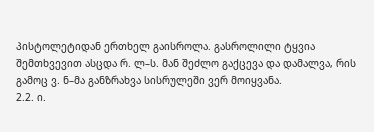პისტოლეტიდან ერთხელ გაისროლა. გასროლილი ტყვია შემთხვევით ასცდა რ. ლ–ს. მან შეძლო გაქცევა და დამალვა, რის გამოც ვ. ნ–მა განზრახვა სისრულეში ვერ მოიყვანა.
2.2. ი.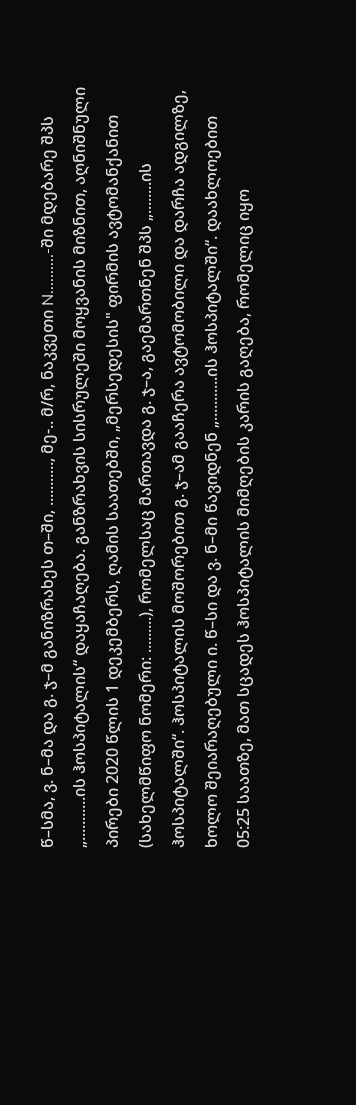წ–სმა, ვ. ნ–მა და გ. ჯ–მ განიზრახეს თ–ში, ..........., მე-.. მ/რ, ნაკვეთი N..........-ში მდებარე შპს „...........ის ჰოსპიტალის“ დაყაჩაღება. განზრახვის სისრულეში მოყვანის მიზნით, აღნიშნული პირები 2020 წლის 1 დეკემბერს, ღამის საათებში, „მერსედესის" ფირმის ავტომანქანით (სახელმწიფო ნომერი: .........), რომელსაც მართავდა გ. ჯ–ა, გაემართნენ შპს „........ის ჰოსპიტალში“. ჰოსპიტალის მოშორებით გ. ჯ–ამ გააჩერა ავტომობილი და დარჩა ადგილზე, ხოლო შეიარაღებული ი. წ–სი და ვ. ნ–მი წავიდნენ „...........ის ჰოსპიტალში“. დაახლოებით 05:25 საათზე, მათ სცადეს ჰოსპიტალის მიმღების კარის გაღება, რომელიც იყო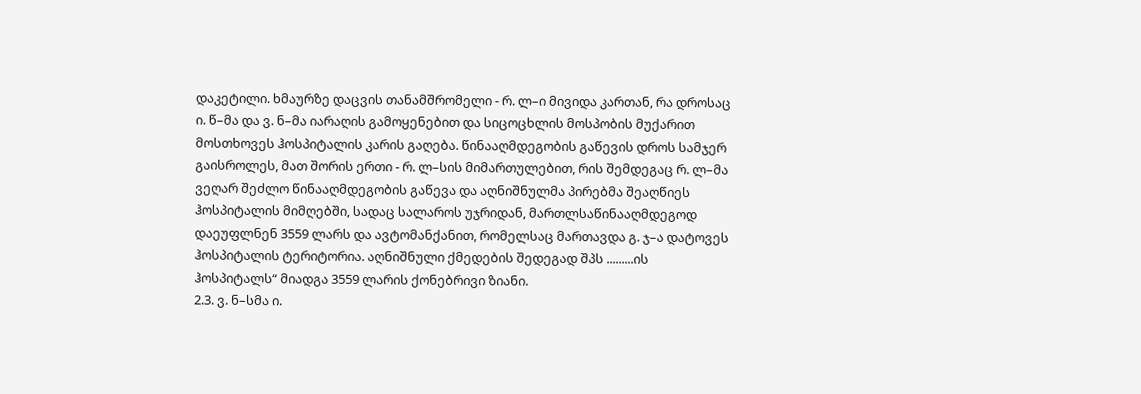დაკეტილი. ხმაურზე დაცვის თანამშრომელი - რ. ლ–ი მივიდა კართან, რა დროსაც ი. წ–მა და ვ. ნ–მა იარაღის გამოყენებით და სიცოცხლის მოსპობის მუქარით მოსთხოვეს ჰოსპიტალის კარის გაღება. წინააღმდეგობის გაწევის დროს სამჯერ გაისროლეს, მათ შორის ერთი - რ. ლ–სის მიმართულებით, რის შემდეგაც რ. ლ–მა ვეღარ შეძლო წინააღმდეგობის გაწევა და აღნიშნულმა პირებმა შეაღწიეს ჰოსპიტალის მიმღებში, სადაც სალაროს უჯრიდან, მართლსაწინააღმდეგოდ დაეუფლნენ 3559 ლარს და ავტომანქანით, რომელსაც მართავდა გ. ჯ–ა დატოვეს ჰოსპიტალის ტერიტორია. აღნიშნული ქმედების შედეგად შპს .........ის ჰოსპიტალს“ მიადგა 3559 ლარის ქონებრივი ზიანი.
2.3. ვ. ნ–სმა ი.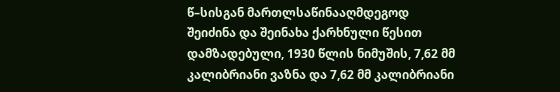წ–სისგან მართლსაწინააღმდეგოდ შეიძინა და შეინახა ქარხნული წესით დამზადებული, 1930 წლის ნიმუშის, 7,62 მმ კალიბრიანი ვაზნა და 7,62 მმ კალიბრიანი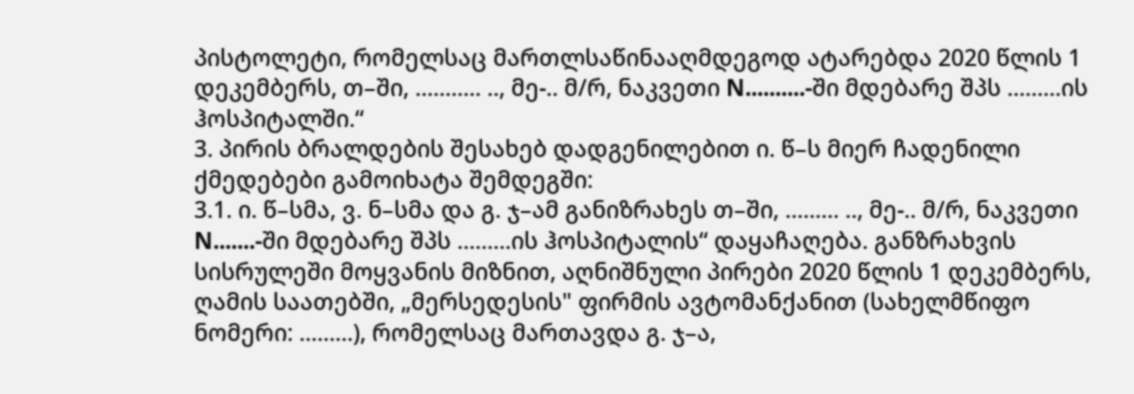პისტოლეტი, რომელსაც მართლსაწინააღმდეგოდ ატარებდა 2020 წლის 1 დეკემბერს, თ–ში, ........... .., მე-.. მ/რ, ნაკვეთი N..........-ში მდებარე შპს .........ის ჰოსპიტალში.“
3. პირის ბრალდების შესახებ დადგენილებით ი. წ–ს მიერ ჩადენილი ქმედებები გამოიხატა შემდეგში:
3.1. ი. წ–სმა, ვ. ნ–სმა და გ. ჯ–ამ განიზრახეს თ–ში, ......... .., მე-.. მ/რ, ნაკვეთი N.......-ში მდებარე შპს .........ის ჰოსპიტალის“ დაყაჩაღება. განზრახვის სისრულეში მოყვანის მიზნით, აღნიშნული პირები 2020 წლის 1 დეკემბერს, ღამის საათებში, „მერსედესის" ფირმის ავტომანქანით (სახელმწიფო ნომერი: .........), რომელსაც მართავდა გ. ჯ–ა,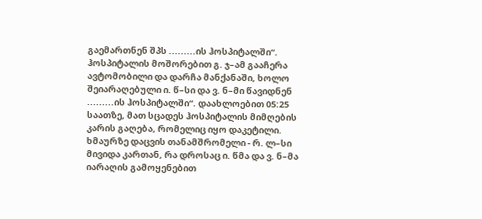გაემართნენ შპს .........ის ჰოსპიტალში“. ჰოსპიტალის მოშორებით გ. ჯ–ამ გააჩერა ავტომობილი და დარჩა მანქანაში, ხოლო შეიარაღებული ი. წ–სი და ვ. ნ–მი წავიდნენ .........ის ჰოსპიტალში“. დაახლოებით 05:25 საათზე, მათ სცადეს ჰოსპიტალის მიმღების კარის გაღება, რომელიც იყო დაკეტილი. ხმაურზე დაცვის თანამშრომელი - რ. ლ–სი მივიდა კართან, რა დროსაც ი. წმა და ვ. ნ–მა იარაღის გამოყენებით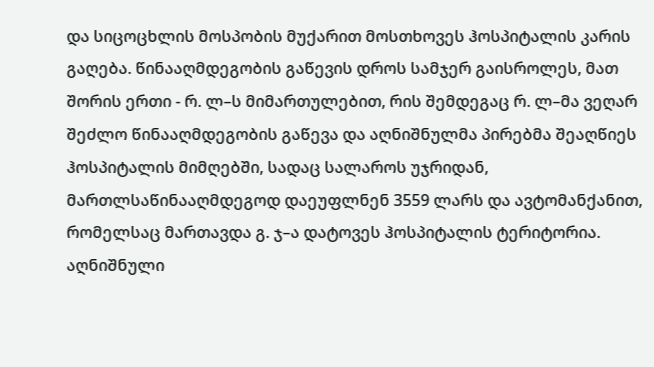და სიცოცხლის მოსპობის მუქარით მოსთხოვეს ჰოსპიტალის კარის გაღება. წინააღმდეგობის გაწევის დროს სამჯერ გაისროლეს, მათ შორის ერთი - რ. ლ–ს მიმართულებით, რის შემდეგაც რ. ლ–მა ვეღარ შეძლო წინააღმდეგობის გაწევა და აღნიშნულმა პირებმა შეაღწიეს ჰოსპიტალის მიმღებში, სადაც სალაროს უჯრიდან, მართლსაწინააღმდეგოდ დაეუფლნენ 3559 ლარს და ავტომანქანით, რომელსაც მართავდა გ. ჯ–ა დატოვეს ჰოსპიტალის ტერიტორია. აღნიშნული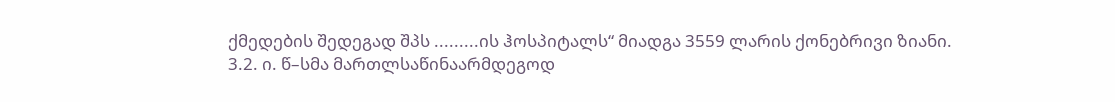ქმედების შედეგად შპს .........ის ჰოსპიტალს“ მიადგა 3559 ლარის ქონებრივი ზიანი.
3.2. ი. წ–სმა მართლსაწინაარმდეგოდ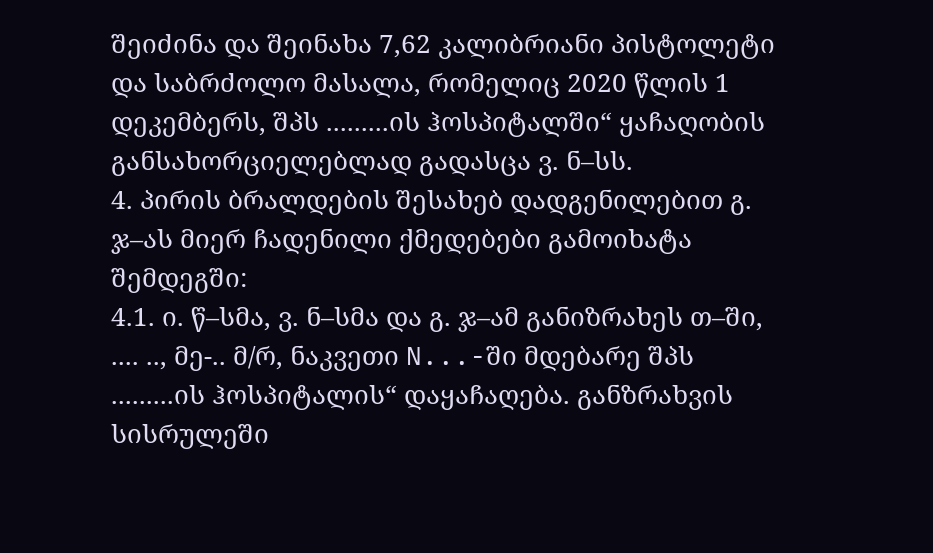შეიძინა და შეინახა 7,62 კალიბრიანი პისტოლეტი და საბრძოლო მასალა, რომელიც 2020 წლის 1 დეკემბერს, შპს .........ის ჰოსპიტალში“ ყაჩაღობის განსახორციელებლად გადასცა ვ. ნ–სს.
4. პირის ბრალდების შესახებ დადგენილებით გ. ჯ–ას მიერ ჩადენილი ქმედებები გამოიხატა შემდეგში:
4.1. ი. წ–სმა, ვ. ნ–სმა და გ. ჯ–ამ განიზრახეს თ–ში, .... .., მე-.. მ/რ, ნაკვეთი N...-ში მდებარე შპს .........ის ჰოსპიტალის“ დაყაჩაღება. განზრახვის სისრულეში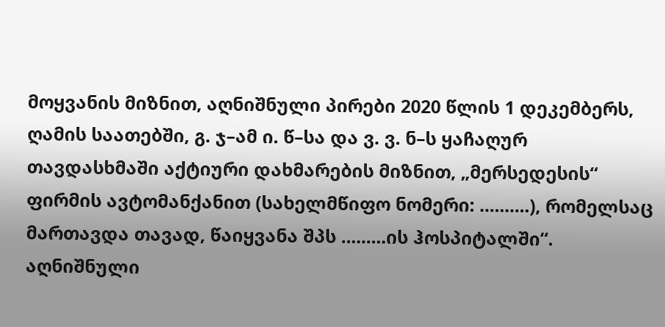მოყვანის მიზნით, აღნიშნული პირები 2020 წლის 1 დეკემბერს, ღამის საათებში, გ. ჯ–ამ ი. წ–სა და ვ. ვ. ნ–ს ყაჩაღურ თავდასხმაში აქტიური დახმარების მიზნით, „მერსედესის“ ფირმის ავტომანქანით (სახელმწიფო ნომერი: ..........), რომელსაც მართავდა თავად, წაიყვანა შპს .........ის ჰოსპიტალში“. აღნიშნული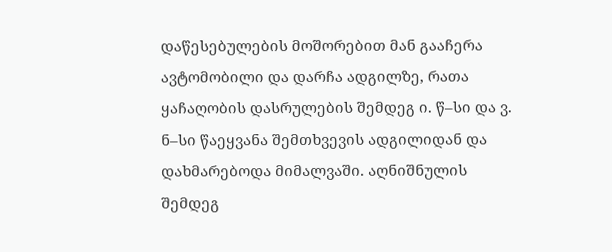დაწესებულების მოშორებით მან გააჩერა ავტომობილი და დარჩა ადგილზე, რათა ყაჩაღობის დასრულების შემდეგ ი. წ–სი და ვ. ნ–სი წაეყვანა შემთხვევის ადგილიდან და დახმარებოდა მიმალვაში. აღნიშნულის შემდეგ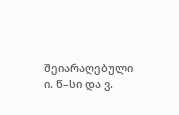შეიარაღებული ი. წ–სი და ვ.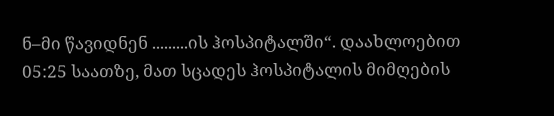ნ–მი წავიდნენ .........ის ჰოსპიტალში“. დაახლოებით 05:25 საათზე, მათ სცადეს ჰოსპიტალის მიმღების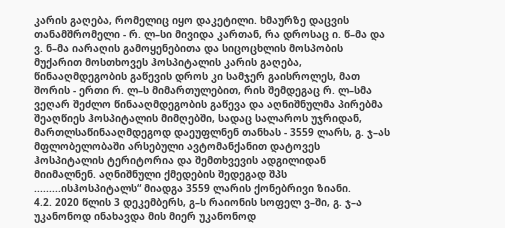კარის გაღება, რომელიც იყო დაკეტილი. ხმაურზე დაცვის თანამშრომელი - რ. ლ–სი მივიდა კართან, რა დროსაც ი. წ–მა და ვ. ნ–მა იარაღის გამოყენებითა და სიცოცხლის მოსპობის მუქარით მოსთხოვეს ჰოსპიტალის კარის გაღება, წინააღმდეგობის გაწევის დროს კი სამჯერ გაისროლეს, მათ შორის - ერთი რ. ლ–ს მიმართულებით, რის შემდეგაც რ. ლ–სმა ვეღარ შეძლო წინააღმდეგობის გაწევა და აღნიშნულმა პირებმა შეაღწიეს ჰოსპიტალის მიმღებში, სადაც სალაროს უჯრიდან, მართლსაწინააღმდეგოდ დაეუფლნენ თანხას - 3559 ლარს, გ. ჯ–ას მფლობელობაში არსებული ავტომანქანით დატოვეს ჰოსპიტალის ტერიტორია და შემთხვევის ადგილიდან მიიმალნენ. აღნიშნული ქმედების შედეგად შპს .........ისჰოსპიტალს“ მიადგა 3559 ლარის ქონებრივი ზიანი.
4.2. 2020 წლის 3 დეკემბერს, გ–ს რაიონის სოფელ ვ–ში, გ. ჯ–ა უკანონოდ ინახავდა მის მიერ უკანონოდ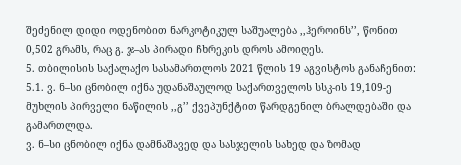შეძენილ დიდი ოდენობით ნარკოტიკულ საშუალება ,,ჰეროინს’’, წონით 0,502 გრამს, რაც გ. ჯ–ას პირადი ჩხრეკის დროს ამოიღეს.
5. თბილისის საქალაქო სასამართლოს 2021 წლის 19 აგვისტოს განაჩენით:
5.1. ვ. ნ–სი ცნობილ იქნა უდანაშაულოდ საქართველოს სსკ-ის 19,109-ე მუხლის პირველი ნაწილის ,,გ’’ ქვეპუნქტით წარდგენილ ბრალდებაში და გამართლდა.
ვ. ნ–სი ცნობილ იქნა დამნაშავედ და სასჯელის სახედ და ზომად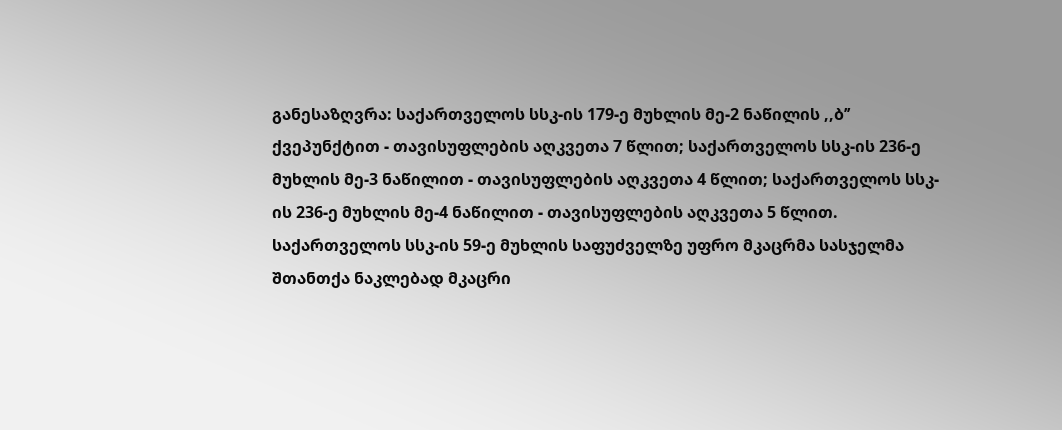განესაზღვრა: საქართველოს სსკ-ის 179-ე მუხლის მე-2 ნაწილის ,,ბ’’ ქვეპუნქტით - თავისუფლების აღკვეთა 7 წლით; საქართველოს სსკ-ის 236-ე მუხლის მე-3 ნაწილით - თავისუფლების აღკვეთა 4 წლით; საქართველოს სსკ-ის 236-ე მუხლის მე-4 ნაწილით - თავისუფლების აღკვეთა 5 წლით.
საქართველოს სსკ-ის 59-ე მუხლის საფუძველზე უფრო მკაცრმა სასჯელმა შთანთქა ნაკლებად მკაცრი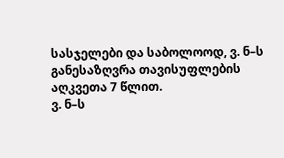სასჯელები და საბოლოოდ, ვ. ნ–ს განესაზღვრა თავისუფლების აღკვეთა 7 წლით.
ვ. ნ–ს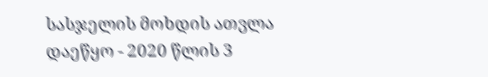სასჯელის მოხდის ათვლა დაეწყო - 2020 წლის 3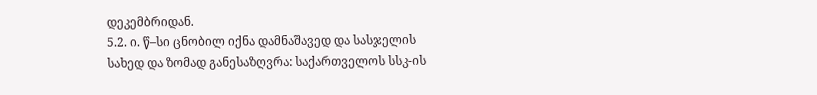დეკემბრიდან.
5.2. ი. წ–სი ცნობილ იქნა დამნაშავედ და სასჯელის სახედ და ზომად განესაზღვრა: საქართველოს სსკ-ის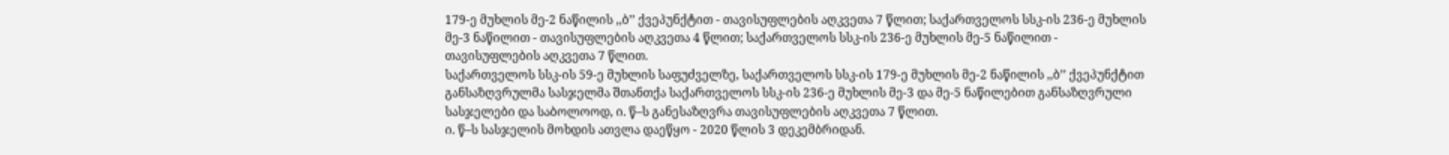179-ე მუხლის მე-2 ნაწილის ,,ბ’’ ქვეპუნქტით - თავისუფლების აღკვეთა 7 წლით; საქართველოს სსკ-ის 236-ე მუხლის მე-3 ნაწილით - თავისუფლების აღკვეთა 4 წლით; საქართველოს სსკ-ის 236-ე მუხლის მე-5 ნაწილით - თავისუფლების აღკვეთა 7 წლით.
საქართველოს სსკ-ის 59-ე მუხლის საფუძველზე, საქართველოს სსკ-ის 179-ე მუხლის მე-2 ნაწილის ,,ბ’’ ქვეპუნქტით განსაზღვრულმა სასჯელმა შთანთქა საქართველოს სსკ-ის 236-ე მუხლის მე-3 და მე-5 ნაწილებით განსაზღვრული სასჯელები და საბოლოოდ, ი. წ–ს განესაზღვრა თავისუფლების აღკვეთა 7 წლით.
ი. წ–ს სასჯელის მოხდის ათვლა დაეწყო - 2020 წლის 3 დეკემბრიდან.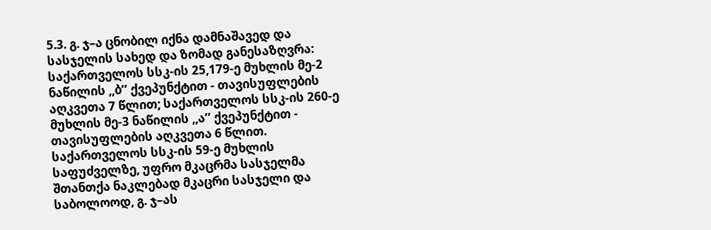5.3. გ. ჯ–ა ცნობილ იქნა დამნაშავედ და სასჯელის სახედ და ზომად განესაზღვრა: საქართველოს სსკ-ის 25,179-ე მუხლის მე-2 ნაწილის ,,ბ’’ ქვეპუნქტით - თავისუფლების აღკვეთა 7 წლით; საქართველოს სსკ-ის 260-ე მუხლის მე-3 ნაწილის ,,ა’’ ქვეპუნქტით - თავისუფლების აღკვეთა 6 წლით.
საქართველოს სსკ-ის 59-ე მუხლის საფუძველზე, უფრო მკაცრმა სასჯელმა შთანთქა ნაკლებად მკაცრი სასჯელი და საბოლოოდ, გ. ჯ–ას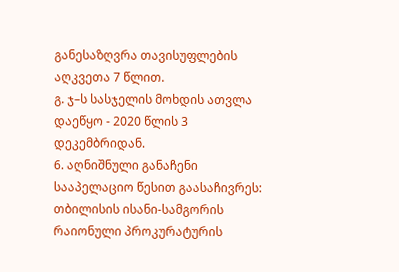განესაზღვრა თავისუფლების აღკვეთა 7 წლით.
გ. ჯ–ს სასჯელის მოხდის ათვლა დაეწყო - 2020 წლის 3 დეკემბრიდან.
6. აღნიშნული განაჩენი სააპელაციო წესით გაასაჩივრეს: თბილისის ისანი-სამგორის რაიონული პროკურატურის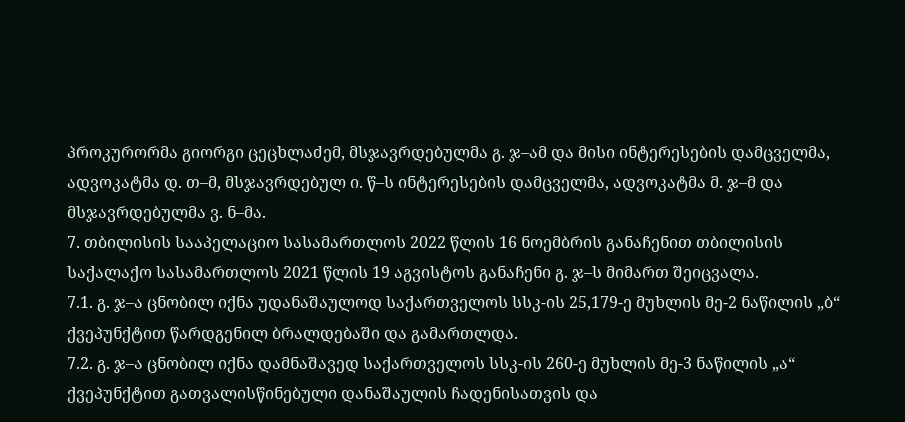პროკურორმა გიორგი ცეცხლაძემ, მსჯავრდებულმა გ. ჯ–ამ და მისი ინტერესების დამცველმა, ადვოკატმა დ. თ–მ, მსჯავრდებულ ი. წ–ს ინტერესების დამცველმა, ადვოკატმა მ. ჯ–მ და მსჯავრდებულმა ვ. ნ–მა.
7. თბილისის სააპელაციო სასამართლოს 2022 წლის 16 ნოემბრის განაჩენით თბილისის საქალაქო სასამართლოს 2021 წლის 19 აგვისტოს განაჩენი გ. ჯ–ს მიმართ შეიცვალა.
7.1. გ. ჯ–ა ცნობილ იქნა უდანაშაულოდ საქართველოს სსკ-ის 25,179-ე მუხლის მე-2 ნაწილის „ბ“ ქვეპუნქტით წარდგენილ ბრალდებაში და გამართლდა.
7.2. გ. ჯ–ა ცნობილ იქნა დამნაშავედ საქართველოს სსკ-ის 260-ე მუხლის მე-3 ნაწილის „ა“ ქვეპუნქტით გათვალისწინებული დანაშაულის ჩადენისათვის და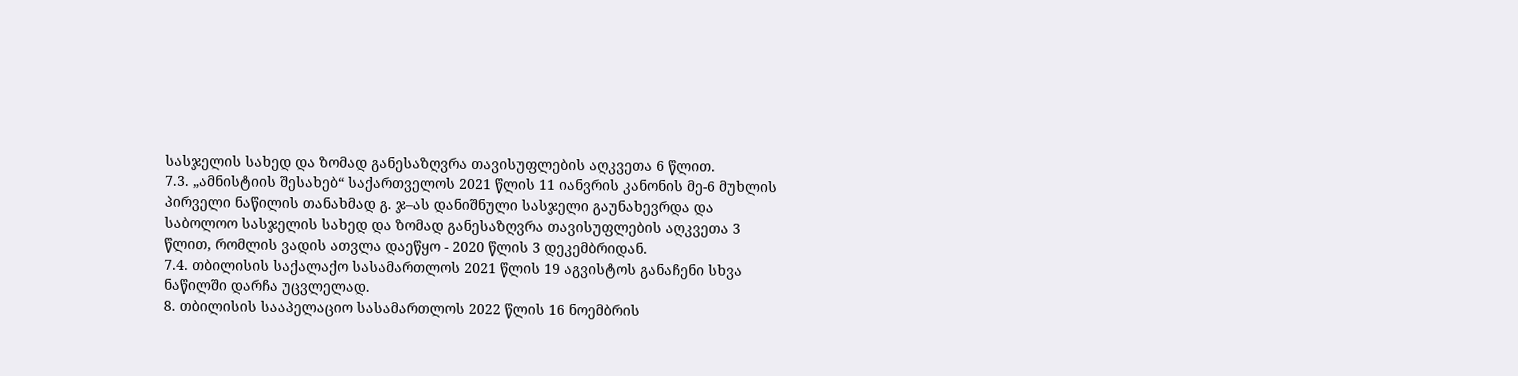სასჯელის სახედ და ზომად განესაზღვრა თავისუფლების აღკვეთა 6 წლით.
7.3. „ამნისტიის შესახებ“ საქართველოს 2021 წლის 11 იანვრის კანონის მე-6 მუხლის პირველი ნაწილის თანახმად გ. ჯ–ას დანიშნული სასჯელი გაუნახევრდა და საბოლოო სასჯელის სახედ და ზომად განესაზღვრა თავისუფლების აღკვეთა 3 წლით, რომლის ვადის ათვლა დაეწყო - 2020 წლის 3 დეკემბრიდან.
7.4. თბილისის საქალაქო სასამართლოს 2021 წლის 19 აგვისტოს განაჩენი სხვა ნაწილში დარჩა უცვლელად.
8. თბილისის სააპელაციო სასამართლოს 2022 წლის 16 ნოემბრის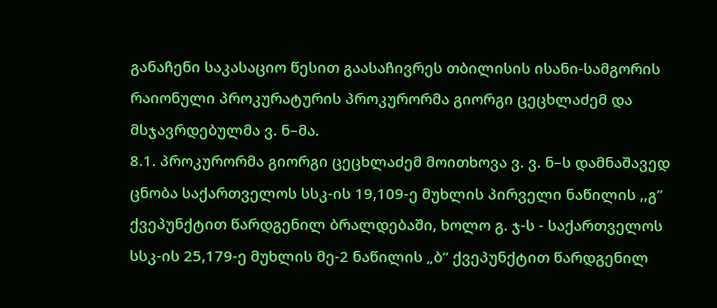განაჩენი საკასაციო წესით გაასაჩივრეს თბილისის ისანი-სამგორის რაიონული პროკურატურის პროკურორმა გიორგი ცეცხლაძემ და მსჯავრდებულმა ვ. ნ–მა.
8.1. პროკურორმა გიორგი ცეცხლაძემ მოითხოვა ვ. ვ. ნ–ს დამნაშავედ ცნობა საქართველოს სსკ-ის 19,109-ე მუხლის პირველი ნაწილის ,,გ’’ ქვეპუნქტით წარდგენილ ბრალდებაში, ხოლო გ. ჯ-ს - საქართველოს სსკ-ის 25,179-ე მუხლის მე-2 ნაწილის „ბ“ ქვეპუნქტით წარდგენილ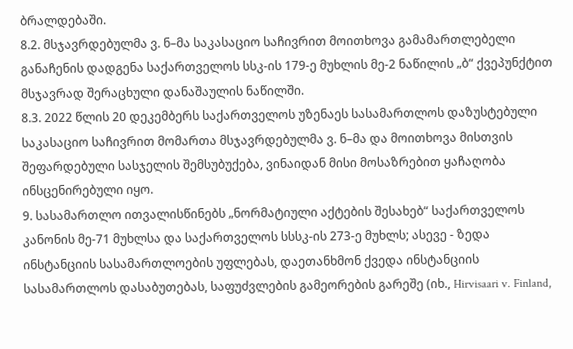ბრალდებაში.
8.2. მსჯავრდებულმა ვ. ნ–მა საკასაციო საჩივრით მოითხოვა გამამართლებელი განაჩენის დადგენა საქართველოს სსკ-ის 179-ე მუხლის მე-2 ნაწილის „ბ“ ქვეპუნქტით მსჯავრად შერაცხული დანაშაულის ნაწილში.
8.3. 2022 წლის 20 დეკემბერს საქართველოს უზენაეს სასამართლოს დაზუსტებული საკასაციო საჩივრით მომართა მსჯავრდებულმა ვ. ნ–მა და მოითხოვა მისთვის შეფარდებული სასჯელის შემსუბუქება, ვინაიდან მისი მოსაზრებით ყაჩაღობა ინსცენირებული იყო.
9. სასამართლო ითვალისწინებს „ნორმატიული აქტების შესახებ“ საქართველოს კანონის მე-71 მუხლსა და საქართველოს სსსკ-ის 273-ე მუხლს; ასევე - ზედა ინსტანციის სასამართლოების უფლებას, დაეთანხმონ ქვედა ინსტანციის სასამართლოს დასაბუთებას, საფუძვლების გამეორების გარეშე (იხ., Hirvisaari v. Finland,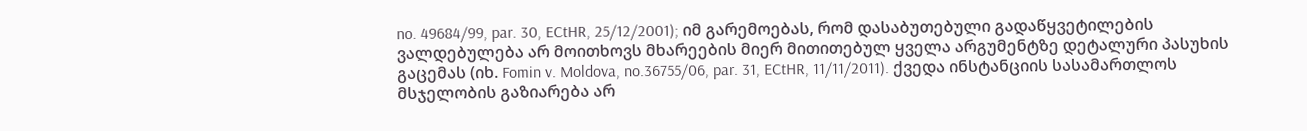no. 49684/99, par. 30, ECtHR, 25/12/2001); იმ გარემოებას, რომ დასაბუთებული გადაწყვეტილების ვალდებულება არ მოითხოვს მხარეების მიერ მითითებულ ყველა არგუმენტზე დეტალური პასუხის გაცემას (იხ. Fomin v. Moldova, no.36755/06, par. 31, ECtHR, 11/11/2011). ქვედა ინსტანციის სასამართლოს მსჯელობის გაზიარება არ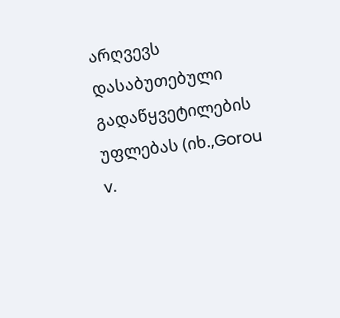არღვევს დასაბუთებული გადაწყვეტილების უფლებას (იხ.,Gorou v.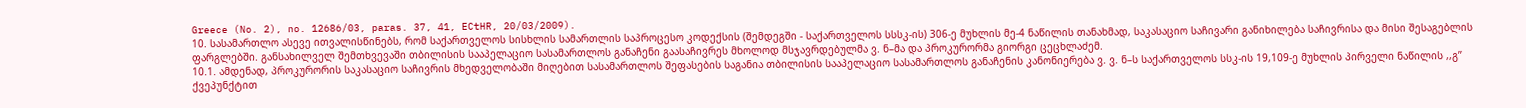Greece (No. 2), no. 12686/03, paras. 37, 41, ECtHR, 20/03/2009).
10. სასამართლო ასევე ითვალისწინებს, რომ საქართველოს სისხლის სამართლის საპროცესო კოდექსის (შემდეგში - საქართველოს სსსკ-ის) 306-ე მუხლის მე-4 ნაწილის თანახმად, საკასაციო საჩივარი განიხილება საჩივრისა და მისი შესაგებლის ფარგლებში. განსახილველ შემთხვევაში თბილისის სააპელაციო სასამართლოს განაჩენი გაასაჩივრეს მხოლოდ მსჯავრდებულმა ვ. ნ–მა და პროკურორმა გიორგი ცეცხლაძემ.
10.1. ამდენად, პროკურორის საკასაციო საჩივრის მხედველობაში მიღებით სასამართლოს შეფასების საგანია თბილისის სააპელაციო სასამართლოს განაჩენის კანონიერება ვ. ვ. ნ–ს საქართველოს სსკ-ის 19,109-ე მუხლის პირველი ნაწილის ,,გ’’ ქვეპუნქტით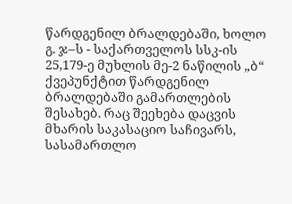წარდგენილ ბრალდებაში, ხოლო გ. ჯ–ს - საქართველოს სსკ-ის 25,179-ე მუხლის მე-2 ნაწილის „ბ“ ქვეპუნქტით წარდგენილ ბრალდებაში გამართლების შესახებ. რაც შეეხება დაცვის მხარის საკასაციო საჩივარს, სასამართლო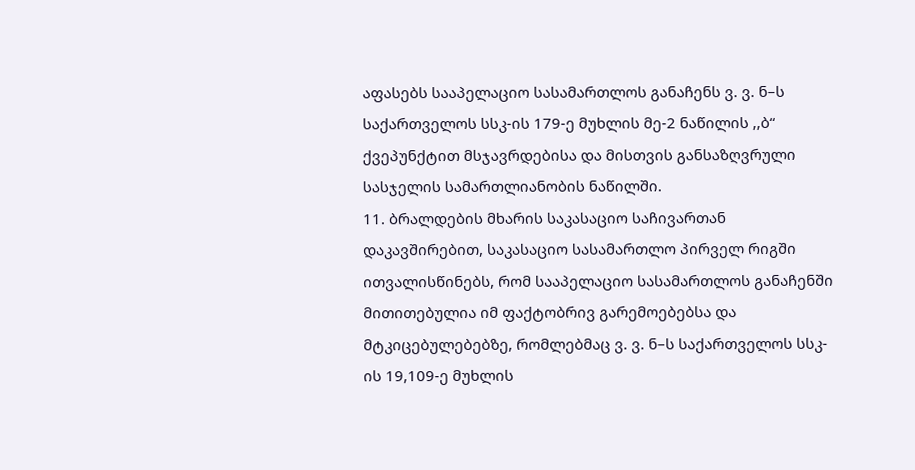აფასებს სააპელაციო სასამართლოს განაჩენს ვ. ვ. ნ–ს საქართველოს სსკ-ის 179-ე მუხლის მე-2 ნაწილის ,,ბ“ ქვეპუნქტით მსჯავრდებისა და მისთვის განსაზღვრული სასჯელის სამართლიანობის ნაწილში.
11. ბრალდების მხარის საკასაციო საჩივართან დაკავშირებით, საკასაციო სასამართლო პირველ რიგში ითვალისწინებს, რომ სააპელაციო სასამართლოს განაჩენში მითითებულია იმ ფაქტობრივ გარემოებებსა და მტკიცებულებებზე, რომლებმაც ვ. ვ. ნ–ს საქართველოს სსკ-ის 19,109-ე მუხლის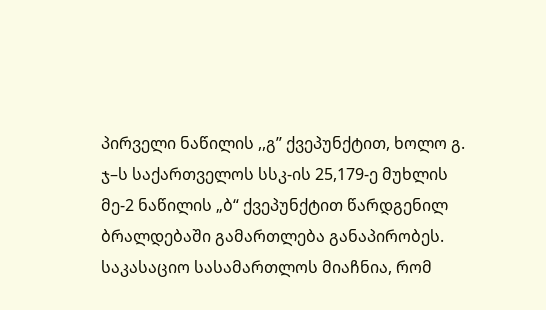პირველი ნაწილის ,,გ’’ ქვეპუნქტით, ხოლო გ. ჯ–ს საქართველოს სსკ-ის 25,179-ე მუხლის მე-2 ნაწილის „ბ“ ქვეპუნქტით წარდგენილ ბრალდებაში გამართლება განაპირობეს. საკასაციო სასამართლოს მიაჩნია, რომ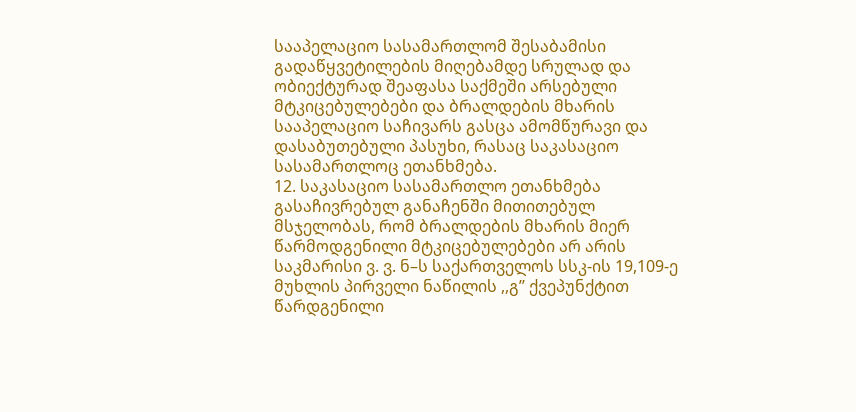სააპელაციო სასამართლომ შესაბამისი გადაწყვეტილების მიღებამდე სრულად და ობიექტურად შეაფასა საქმეში არსებული მტკიცებულებები და ბრალდების მხარის სააპელაციო საჩივარს გასცა ამომწურავი და დასაბუთებული პასუხი, რასაც საკასაციო სასამართლოც ეთანხმება.
12. საკასაციო სასამართლო ეთანხმება გასაჩივრებულ განაჩენში მითითებულ მსჯელობას, რომ ბრალდების მხარის მიერ წარმოდგენილი მტკიცებულებები არ არის საკმარისი ვ. ვ. ნ–ს საქართველოს სსკ-ის 19,109-ე მუხლის პირველი ნაწილის ,,გ’’ ქვეპუნქტით წარდგენილი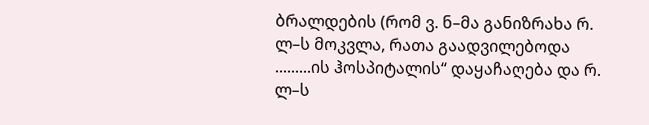ბრალდების (რომ ვ. ნ–მა განიზრახა რ. ლ–ს მოკვლა, რათა გაადვილებოდა .........ის ჰოსპიტალის“ დაყაჩაღება და რ. ლ–ს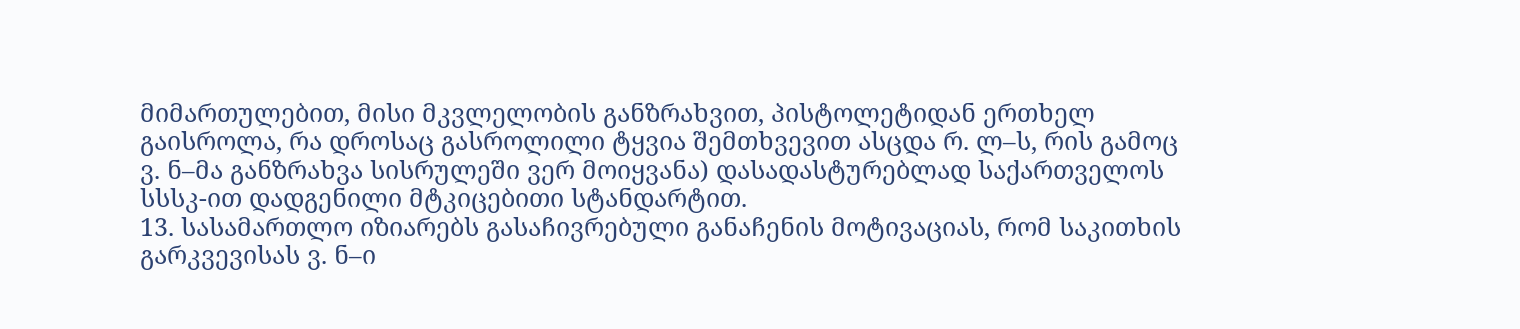მიმართულებით, მისი მკვლელობის განზრახვით, პისტოლეტიდან ერთხელ გაისროლა, რა დროსაც გასროლილი ტყვია შემთხვევით ასცდა რ. ლ–ს, რის გამოც ვ. ნ–მა განზრახვა სისრულეში ვერ მოიყვანა) დასადასტურებლად საქართველოს სსსკ-ით დადგენილი მტკიცებითი სტანდარტით.
13. სასამართლო იზიარებს გასაჩივრებული განაჩენის მოტივაციას, რომ საკითხის გარკვევისას ვ. ნ–ი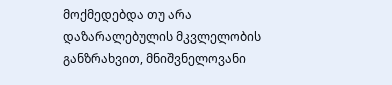მოქმედებდა თუ არა დაზარალებულის მკვლელობის განზრახვით, მნიშვნელოვანი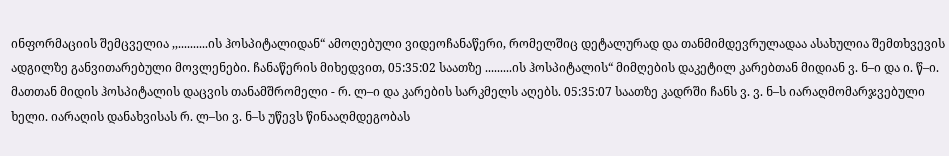ინფორმაციის შემცველია ,,..........ის ჰოსპიტალიდან“ ამოღებული ვიდეოჩანაწერი, რომელშიც დეტალურად და თანმიმდევრულადაა ასახულია შემთხვევის ადგილზე განვითარებული მოვლენები. ჩანაწერის მიხედვით, 05:35:02 საათზე .........ის ჰოსპიტალის“ მიმღების დაკეტილ კარებთან მიდიან ვ. ნ–ი და ი. წ–ი. მათთან მიდის ჰოსპიტალის დაცვის თანამშრომელი - რ. ლ–ი და კარების სარკმელს აღებს. 05:35:07 საათზე კადრში ჩანს ვ. ვ. ნ–ს იარაღმომარჯვებული ხელი. იარაღის დანახვისას რ. ლ–სი ვ. ნ–ს უწევს წინააღმდეგობას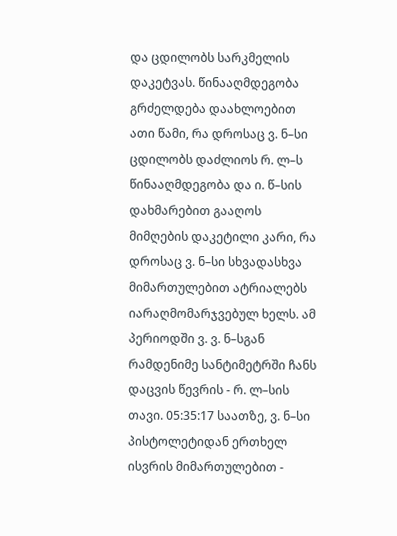და ცდილობს სარკმელის დაკეტვას. წინააღმდეგობა გრძელდება დაახლოებით ათი წამი, რა დროსაც ვ. ნ–სი ცდილობს დაძლიოს რ. ლ–ს წინააღმდეგობა და ი. წ–სის დახმარებით გააღოს მიმღების დაკეტილი კარი, რა დროსაც ვ. ნ–სი სხვადასხვა მიმართულებით ატრიალებს იარაღმომარჯვებულ ხელს. ამ პერიოდში ვ. ვ. ნ–სგან რამდენიმე სანტიმეტრში ჩანს დაცვის წევრის - რ. ლ–სის თავი. 05:35:17 საათზე, ვ. ნ–სი პისტოლეტიდან ერთხელ ისვრის მიმართულებით -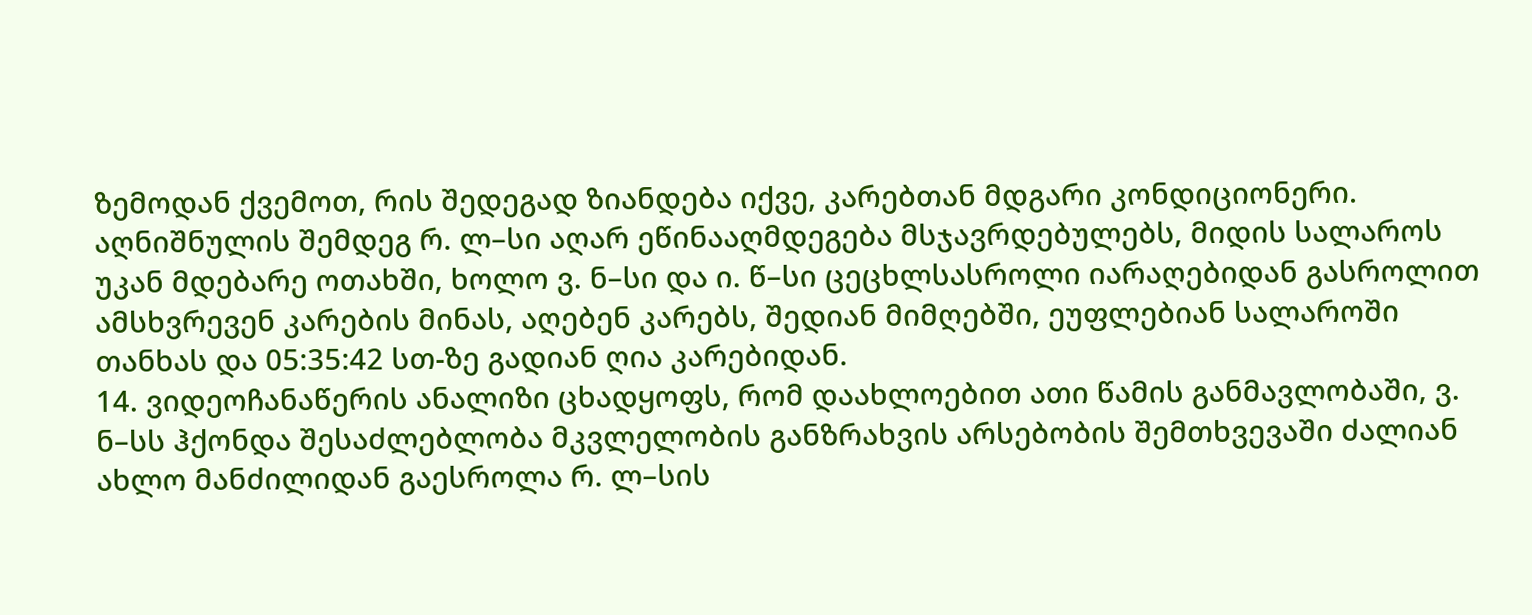ზემოდან ქვემოთ, რის შედეგად ზიანდება იქვე, კარებთან მდგარი კონდიციონერი. აღნიშნულის შემდეგ რ. ლ–სი აღარ ეწინააღმდეგება მსჯავრდებულებს, მიდის სალაროს უკან მდებარე ოთახში, ხოლო ვ. ნ–სი და ი. წ–სი ცეცხლსასროლი იარაღებიდან გასროლით ამსხვრევენ კარების მინას, აღებენ კარებს, შედიან მიმღებში, ეუფლებიან სალაროში თანხას და 05:35:42 სთ-ზე გადიან ღია კარებიდან.
14. ვიდეოჩანაწერის ანალიზი ცხადყოფს, რომ დაახლოებით ათი წამის განმავლობაში, ვ. ნ–სს ჰქონდა შესაძლებლობა მკვლელობის განზრახვის არსებობის შემთხვევაში ძალიან ახლო მანძილიდან გაესროლა რ. ლ–სის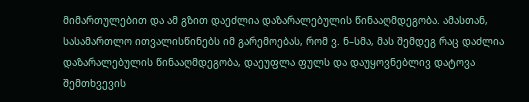მიმართულებით და ამ გზით დაეძლია დაზარალებულის წინააღმდეგობა. ამასთან, სასამართლო ითვალისწინებს იმ გარემოებას, რომ ვ. ნ–სმა, მას შემდეგ რაც დაძლია დაზარალებულის წინააღმდეგობა, დაეუფლა ფულს და დაუყოვნებლივ დატოვა შემთხვევის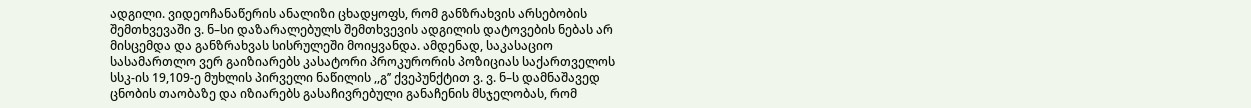ადგილი. ვიდეოჩანაწერის ანალიზი ცხადყოფს, რომ განზრახვის არსებობის შემთხვევაში ვ. ნ–სი დაზარალებულს შემთხვევის ადგილის დატოვების ნებას არ მისცემდა და განზრახვას სისრულეში მოიყვანდა. ამდენად, საკასაციო სასამართლო ვერ გაიზიარებს კასატორი პროკურორის პოზიციას საქართველოს სსკ-ის 19,109-ე მუხლის პირველი ნაწილის ,,გ’’ ქვეპუნქტით ვ. ვ. ნ–ს დამნაშავედ ცნობის თაობაზე და იზიარებს გასაჩივრებული განაჩენის მსჯელობას, რომ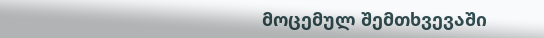მოცემულ შემთხვევაში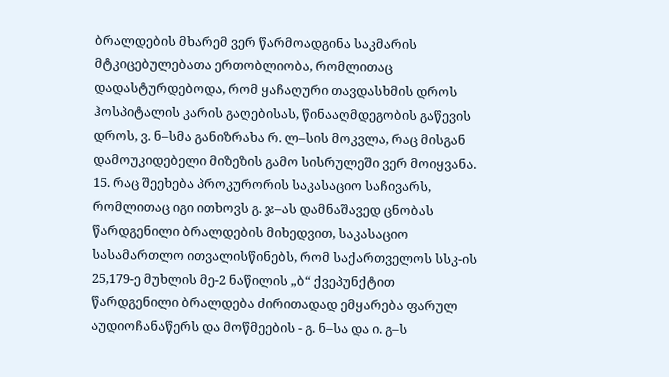ბრალდების მხარემ ვერ წარმოადგინა საკმარის მტკიცებულებათა ერთობლიობა, რომლითაც დადასტურდებოდა, რომ ყაჩაღური თავდასხმის დროს ჰოსპიტალის კარის გაღებისას, წინააღმდეგობის გაწევის დროს, ვ. ნ–სმა განიზრახა რ. ლ–სის მოკვლა, რაც მისგან დამოუკიდებელი მიზეზის გამო სისრულეში ვერ მოიყვანა.
15. რაც შეეხება პროკურორის საკასაციო საჩივარს, რომლითაც იგი ითხოვს გ. ჯ–ას დამნაშავედ ცნობას წარდგენილი ბრალდების მიხედვით, საკასაციო სასამართლო ითვალისწინებს, რომ საქართველოს სსკ-ის 25,179-ე მუხლის მე-2 ნაწილის „ბ“ ქვეპუნქტით წარდგენილი ბრალდება ძირითადად ემყარება ფარულ აუდიოჩანაწერს და მოწმეების - გ. ნ–სა და ი. გ–ს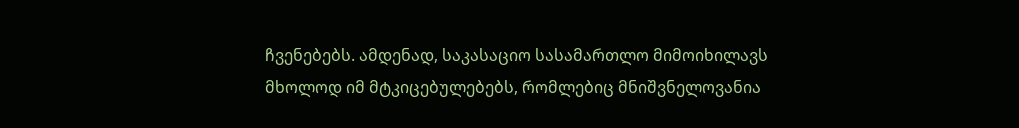ჩვენებებს. ამდენად, საკასაციო სასამართლო მიმოიხილავს მხოლოდ იმ მტკიცებულებებს, რომლებიც მნიშვნელოვანია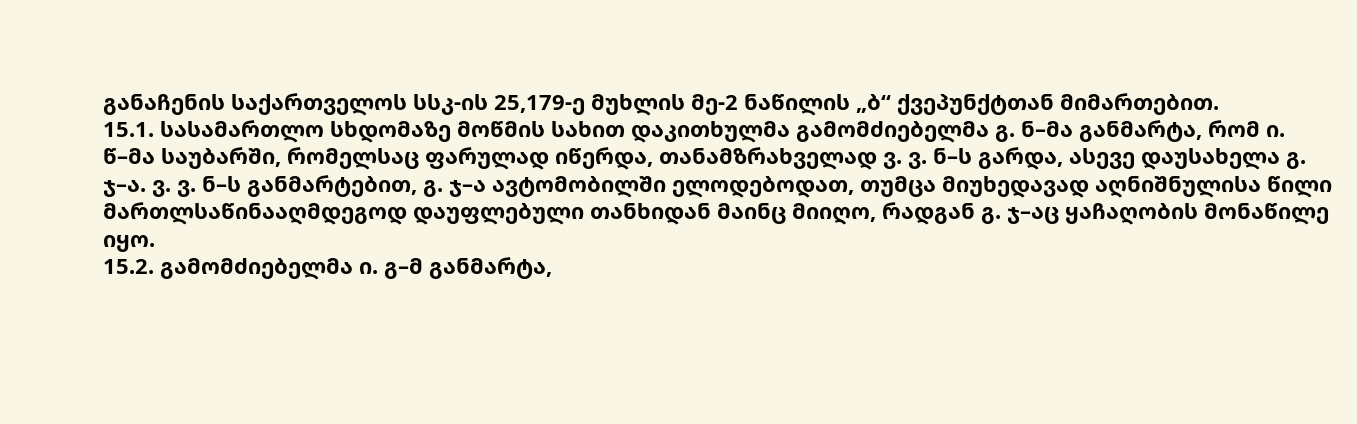განაჩენის საქართველოს სსკ-ის 25,179-ე მუხლის მე-2 ნაწილის „ბ“ ქვეპუნქტთან მიმართებით.
15.1. სასამართლო სხდომაზე მოწმის სახით დაკითხულმა გამომძიებელმა გ. ნ–მა განმარტა, რომ ი. წ–მა საუბარში, რომელსაც ფარულად იწერდა, თანამზრახველად ვ. ვ. ნ–ს გარდა, ასევე დაუსახელა გ. ჯ–ა. ვ. ვ. ნ–ს განმარტებით, გ. ჯ–ა ავტომობილში ელოდებოდათ, თუმცა მიუხედავად აღნიშნულისა წილი მართლსაწინააღმდეგოდ დაუფლებული თანხიდან მაინც მიიღო, რადგან გ. ჯ–აც ყაჩაღობის მონაწილე იყო.
15.2. გამომძიებელმა ი. გ–მ განმარტა,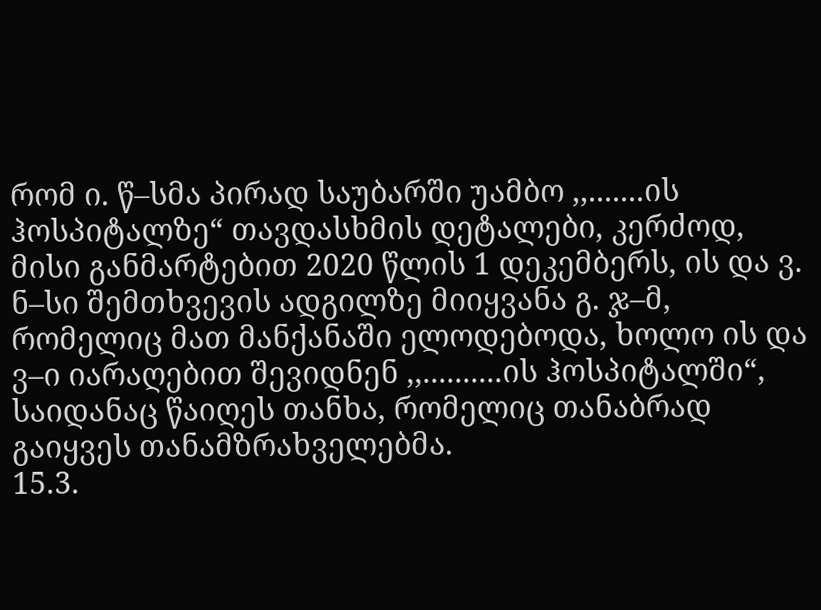რომ ი. წ–სმა პირად საუბარში უამბო ,,.......ის ჰოსპიტალზე“ თავდასხმის დეტალები, კერძოდ, მისი განმარტებით 2020 წლის 1 დეკემბერს, ის და ვ. ნ–სი შემთხვევის ადგილზე მიიყვანა გ. ჯ–მ, რომელიც მათ მანქანაში ელოდებოდა, ხოლო ის და ვ–ი იარაღებით შევიდნენ ,,..........ის ჰოსპიტალში“, საიდანაც წაიღეს თანხა, რომელიც თანაბრად გაიყვეს თანამზრახველებმა.
15.3.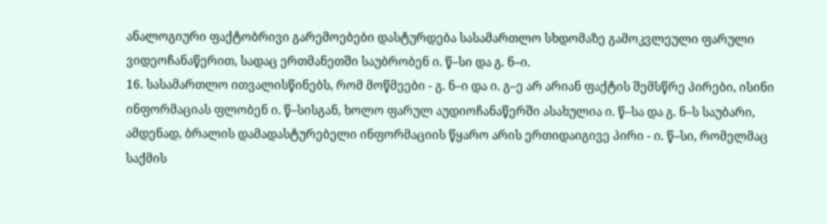ანალოგიური ფაქტობრივი გარემოებები დასტურდება სასამართლო სხდომაზე გამოკვლეული ფარული ვიდეოჩანაწერით, სადაც ერთმანეთში საუბრობენ ი. წ–სი და გ. ნ–ი.
16. სასამართლო ითვალისწინებს, რომ მოწმეები - გ. ნ–ი და ი. გ–ე არ არიან ფაქტის შემსწრე პირები, ისინი ინფორმაციას ფლობენ ი. წ–სისგან, ხოლო ფარულ აუდიოჩანაწერში ასახულია ი. წ–სა და გ. ნ–ს საუბარი, ამდენად, ბრალის დამადასტურებელი ინფორმაციის წყარო არის ერთიდაიგივე პირი - ი. წ–სი, რომელმაც საქმის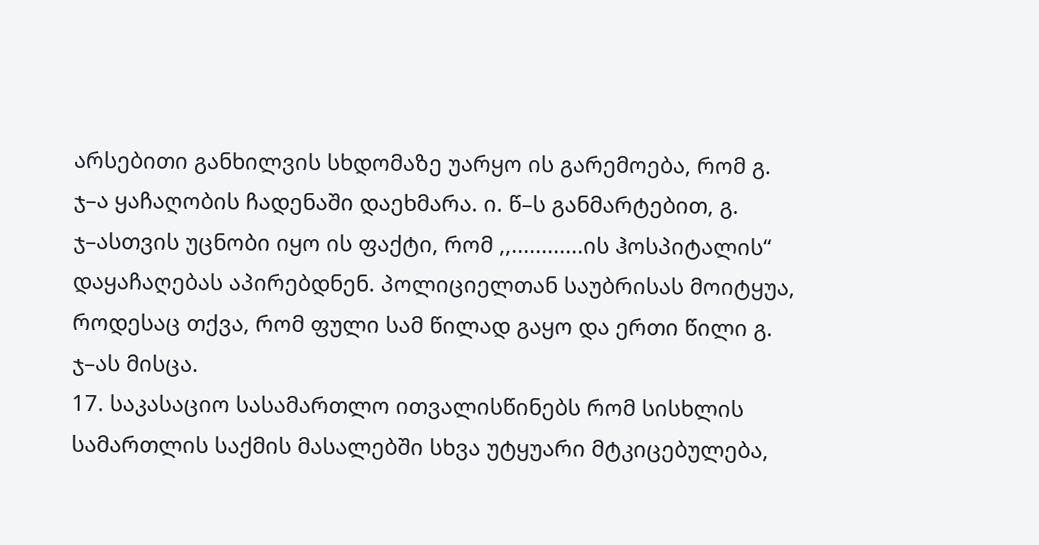არსებითი განხილვის სხდომაზე უარყო ის გარემოება, რომ გ. ჯ–ა ყაჩაღობის ჩადენაში დაეხმარა. ი. წ–ს განმარტებით, გ. ჯ–ასთვის უცნობი იყო ის ფაქტი, რომ ,,............ის ჰოსპიტალის“ დაყაჩაღებას აპირებდნენ. პოლიციელთან საუბრისას მოიტყუა, როდესაც თქვა, რომ ფული სამ წილად გაყო და ერთი წილი გ. ჯ–ას მისცა.
17. საკასაციო სასამართლო ითვალისწინებს რომ სისხლის სამართლის საქმის მასალებში სხვა უტყუარი მტკიცებულება,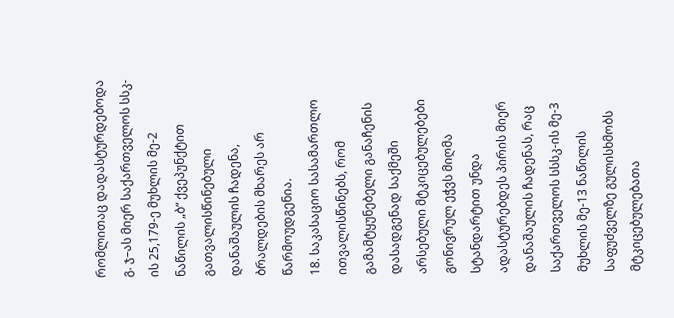რომლითაც დადასტურდებოდა გ. ჯ–ას მიერ საქართველოს სსკ-ის 25,179-ე მუხლის მე-2 ნაწილის „ბ“ ქვეპუნქტით გათვალისწინებული დანაშაულის ჩადენა, ბრალდების მხარეს არ წარმოუდგენია.
18. საკასაციო სასამართლო ითვალისწინებს, რომ გამამტყუნებელი განაჩენის დასადგენად საქმეში არსებული მტკიცებულებები გონივრულ ეჭვს მიღმა სტანდარტით უნდა ადასტურებდეს პირის მიერ დანაშაულის ჩადენას, რაც საქართველოს სსსკ-ის მე-3 მუხლის მე-13 ნაწილის საფუძველზე გულისხმობს მტკიცებულებათა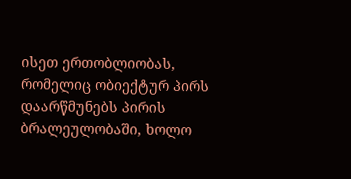ისეთ ერთობლიობას, რომელიც ობიექტურ პირს დაარწმუნებს პირის ბრალეულობაში, ხოლო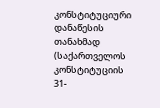კონსტიტუციური დანაწესის თანახმად (საქართველოს კონსტიტუციის 31-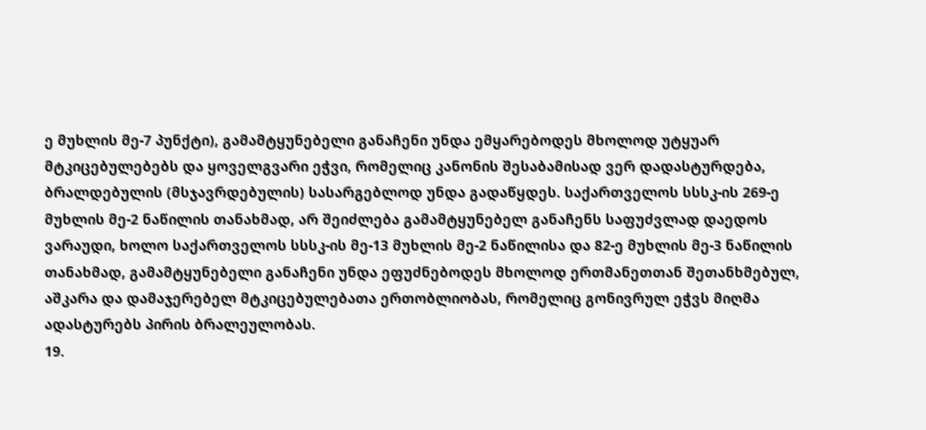ე მუხლის მე-7 პუნქტი), გამამტყუნებელი განაჩენი უნდა ემყარებოდეს მხოლოდ უტყუარ მტკიცებულებებს და ყოველგვარი ეჭვი, რომელიც კანონის შესაბამისად ვერ დადასტურდება, ბრალდებულის (მსჯავრდებულის) სასარგებლოდ უნდა გადაწყდეს. საქართველოს სსსკ-ის 269-ე მუხლის მე-2 ნაწილის თანახმად, არ შეიძლება გამამტყუნებელ განაჩენს საფუძვლად დაედოს ვარაუდი, ხოლო საქართველოს სსსკ-ის მე-13 მუხლის მე-2 ნაწილისა და 82-ე მუხლის მე-3 ნაწილის თანახმად, გამამტყუნებელი განაჩენი უნდა ეფუძნებოდეს მხოლოდ ერთმანეთთან შეთანხმებულ, აშკარა და დამაჯერებელ მტკიცებულებათა ერთობლიობას, რომელიც გონივრულ ეჭვს მიღმა ადასტურებს პირის ბრალეულობას.
19.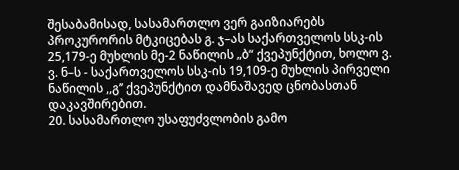შესაბამისად, სასამართლო ვერ გაიზიარებს პროკურორის მტკიცებას გ. ჯ–ას საქართველოს სსკ-ის 25,179-ე მუხლის მე-2 ნაწილის „ბ“ ქვეპუნქტით, ხოლო ვ. ვ. ნ–ს - საქართველოს სსკ-ის 19,109-ე მუხლის პირველი ნაწილის ,,გ’’ ქვეპუნქტით დამნაშავედ ცნობასთან დაკავშირებით.
20. სასამართლო უსაფუძვლობის გამო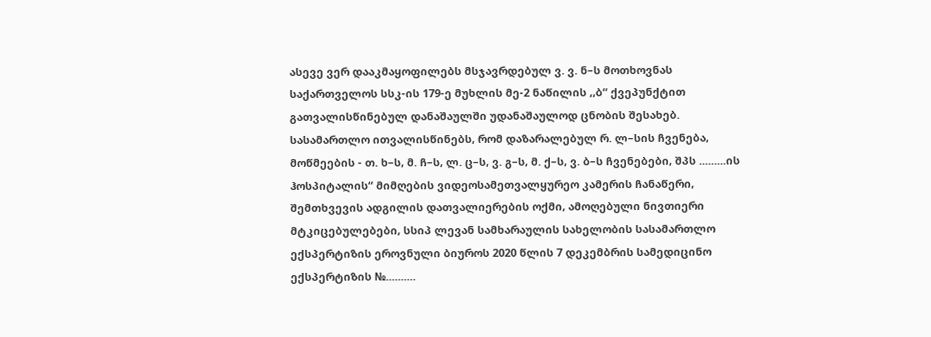ასევე ვერ დააკმაყოფილებს მსჯავრდებულ ვ. ვ. ნ–ს მოთხოვნას საქართველოს სსკ-ის 179-ე მუხლის მე-2 ნაწილის ,,ბ“ ქვეპუნქტით გათვალისწინებულ დანაშაულში უდანაშაულოდ ცნობის შესახებ. სასამართლო ითვალისწინებს, რომ დაზარალებულ რ. ლ–სის ჩვენება, მოწმეების - თ. ხ–ს, მ. ჩ–ს, ლ. ც–ს, ვ. გ–ს, მ. ქ–ს, ვ. ბ–ს ჩვენებები, შპს .........ის ჰოსპიტალის“ მიმღების ვიდეოსამეთვალყურეო კამერის ჩანაწერი, შემთხვევის ადგილის დათვალიერების ოქმი, ამოღებული ნივთიერი მტკიცებულებები, სსიპ ლევან სამხარაულის სახელობის სასამართლო ექსპერტიზის ეროვნული ბიუროს 2020 წლის 7 დეკემბრის სამედიცინო ექსპერტიზის №..........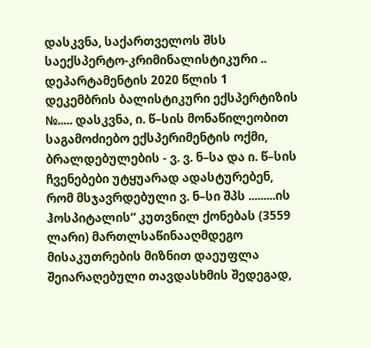დასკვნა, საქართველოს შსს საექსპერტო-კრიმინალისტიკური .. დეპარტამენტის 2020 წლის 1 დეკემბრის ბალისტიკური ექსპერტიზის №..... დასკვნა, ი. წ–სის მონაწილეობით საგამოძიებო ექსპერიმენტის ოქმი, ბრალდებულების - ვ. ვ. ნ–სა და ი. წ–სის ჩვენებები უტყუარად ადასტურებენ, რომ მსჯავრდებული ვ. ნ–სი შპს .........ის ჰოსპიტალის“ კუთვნილ ქონებას (3559 ლარი) მართლსაწინააღმდეგო მისაკუთრების მიზნით დაეუფლა შეიარაღებული თავდასხმის შედეგად,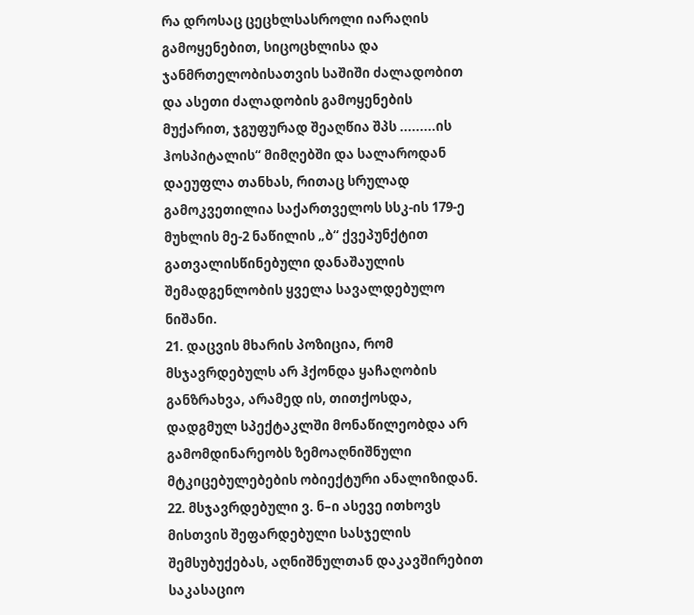რა დროსაც ცეცხლსასროლი იარაღის გამოყენებით, სიცოცხლისა და ჯანმრთელობისათვის საშიში ძალადობით და ასეთი ძალადობის გამოყენების მუქარით, ჯგუფურად შეაღწია შპს .........ის ჰოსპიტალის“ მიმღებში და სალაროდან დაეუფლა თანხას, რითაც სრულად გამოკვეთილია საქართველოს სსკ-ის 179-ე მუხლის მე-2 ნაწილის „ბ“ ქვეპუნქტით გათვალისწინებული დანაშაულის შემადგენლობის ყველა სავალდებულო ნიშანი.
21. დაცვის მხარის პოზიცია, რომ მსჯავრდებულს არ ჰქონდა ყაჩაღობის განზრახვა, არამედ ის, თითქოსდა, დადგმულ სპექტაკლში მონაწილეობდა არ გამომდინარეობს ზემოაღნიშნული მტკიცებულებების ობიექტური ანალიზიდან.
22. მსჯავრდებული ვ. ნ–ი ასევე ითხოვს მისთვის შეფარდებული სასჯელის შემსუბუქებას, აღნიშნულთან დაკავშირებით საკასაციო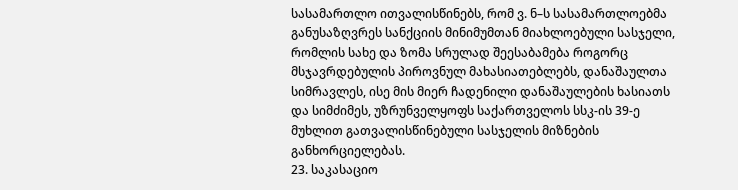სასამართლო ითვალისწინებს, რომ ვ. ნ–ს სასამართლოებმა განუსაზღვრეს სანქციის მინიმუმთან მიახლოებული სასჯელი, რომლის სახე და ზომა სრულად შეესაბამება როგორც მსჯავრდებულის პიროვნულ მახასიათებლებს, დანაშაულთა სიმრავლეს, ისე მის მიერ ჩადენილი დანაშაულების ხასიათს და სიმძიმეს, უზრუნველყოფს საქართველოს სსკ-ის 39-ე მუხლით გათვალისწინებული სასჯელის მიზნების განხორციელებას.
23. საკასაციო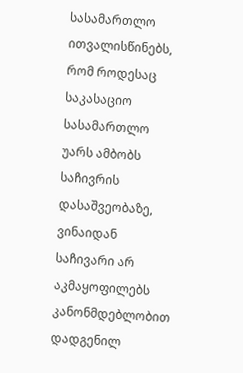სასამართლო ითვალისწინებს, რომ როდესაც საკასაციო სასამართლო უარს ამბობს საჩივრის დასაშვეობაზე, ვინაიდან საჩივარი არ აკმაყოფილებს კანონმდებლობით დადგენილ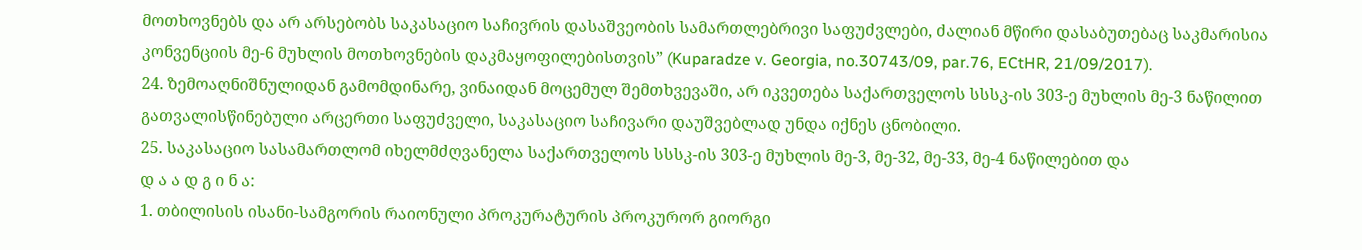მოთხოვნებს და არ არსებობს საკასაციო საჩივრის დასაშვეობის სამართლებრივი საფუძვლები, ძალიან მწირი დასაბუთებაც საკმარისია კონვენციის მე-6 მუხლის მოთხოვნების დაკმაყოფილებისთვის” (Kuparadze v. Georgia, no.30743/09, par.76, ECtHR, 21/09/2017).
24. ზემოაღნიშნულიდან გამომდინარე, ვინაიდან მოცემულ შემთხვევაში, არ იკვეთება საქართველოს სსსკ-ის 303-ე მუხლის მე-3 ნაწილით გათვალისწინებული არცერთი საფუძველი, საკასაციო საჩივარი დაუშვებლად უნდა იქნეს ცნობილი.
25. საკასაციო სასამართლომ იხელმძღვანელა საქართველოს სსსკ-ის 303-ე მუხლის მე-3, მე-32, მე-33, მე-4 ნაწილებით და
დ ა ა დ გ ი ნ ა:
1. თბილისის ისანი-სამგორის რაიონული პროკურატურის პროკურორ გიორგი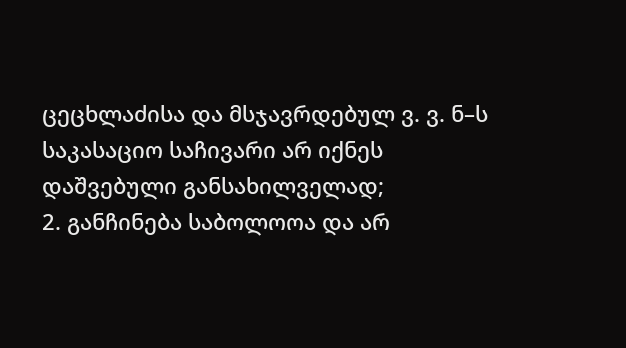ცეცხლაძისა და მსჯავრდებულ ვ. ვ. ნ–ს საკასაციო საჩივარი არ იქნეს დაშვებული განსახილველად;
2. განჩინება საბოლოოა და არ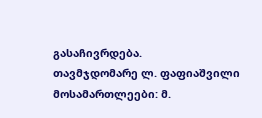გასაჩივრდება.
თავმჯდომარე ლ. ფაფიაშვილი
მოსამართლეები: მ.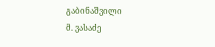გაბინაშვილი
მ. ვასაძე